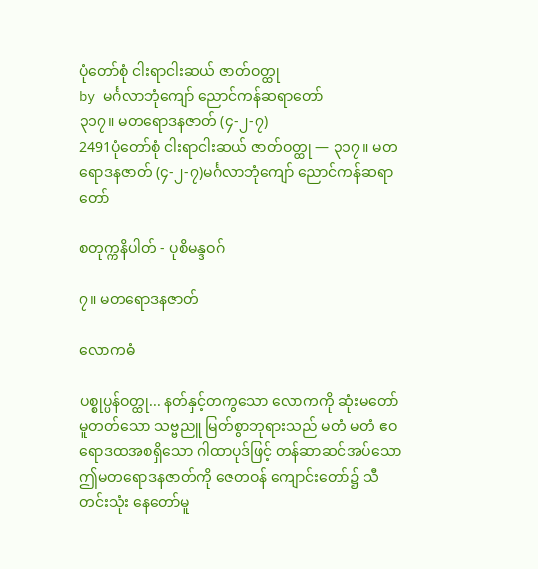ပုံတော်စုံ ငါးရာငါးဆယ် ဇာတ်ဝတ္ထု
by မင်္ဂလာဘုံကျော် ညောင်ကန်ဆရာတော်
၃၁၇။ မတရောဒနဇာတ် (၄-၂-၇)
2491ပုံတော်စုံ ငါးရာငါးဆယ် ဇာတ်ဝတ္ထု — ၃၁၇။ မတရောဒနဇာတ် (၄-၂-၇)မင်္ဂလာဘုံကျော် ညောင်ကန်ဆရာတော်

စတုက္ကနိပါတ် - ပုစိမန္ဒဝဂ်

၇။ မတရောဒနဇာတ်

လောကဓံ

ပစ္စုပ္ပန်ဝတ္ထု... နတ်နှင့်တကွသော လောကကို ဆုံးမတော် မူတတ်သော သဗ္ဗညူ မြတ်စွာဘုရားသည် မတံ မတံ ဧဝ ရောဒထအစရှိသော ဂါထာပုဒ်ဖြင့် တန်ဆာဆင်အပ်သော ဤမတရောဒနဇာတ်ကို ဇေတဝန် ကျောင်းတော်၌ သီ တင်းသုံး နေတော်မူ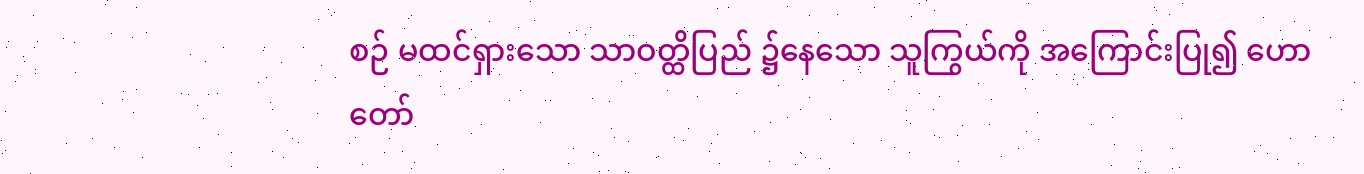စဉ် မထင်ရှားသော သာဝတ္ထိပြည် ၌နေသော သူကြွယ်ကို အကြောင်းပြု၍ ဟောတော်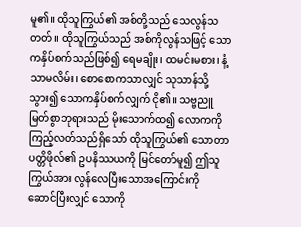မူ၏။ ထိုသူကြွယ်၏ အစ်တို့သည် သေလွန်သတတ်။ ထိုသူကြွယ်သည် အစ်ကိုလွန်သဖြင့် သောကနှိပ်စက်သည်ဖြစ်၍ ရေမချိုး၊ ထမင်းမစား၊ နံ့သာမလိမ်း၊ စောစောကသာလျှင် သုသာန်သို့ သွား၍ သောကနှိပ်စက်လျှက် ငို၏။ သဗ္ဗညူ မြတ်စွာဘုရားသည် မိုးသောက်ထ၍ လောကကို ကြည့်လတ်သည်ရှိသော် ထိုသူကြွယ်၏ သောတာပတ္တိဖိုလ်၏ ဥပနိဿယကို မြင်တော်မူ၍ ဤသူကြွယ်အား လွန်လေပြီးသောအကြောင်းကို ဆောင်ပြီးလျှင် သောကို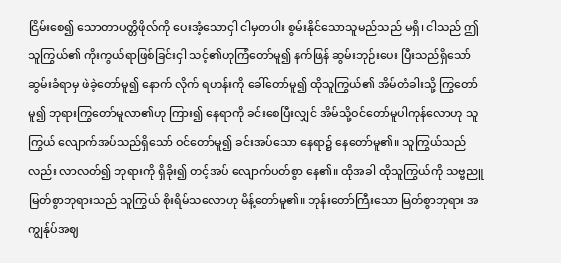ငြိမ်းစေ၍ သောတာပတ္တိဖိုလ်ကို ပေးအံ့သောငှါ ငါမှတပါး စွမ်းနိုင်သောသူမည်သည် မရှိ၊ ငါသည် ဤသူကြွယ်၏ ကိုးကွယ်ရာဖြစ်ခြင်းငှါ သင့်၏ဟုကြံတော်မူ၍ နက်ဖြန် ဆွမ်းဘုဉ်းပေး ပြီးသည်ရှိသော် ဆွမ်းခံရာမှ ဖဲခဲ့တော်မူ၍ နောက် လိုက် ရဟန်းကို ခေါ်တော်မူ၍ ထိုသူကြွယ်၏ အိမ်တံခါးသို့ ကြွတော်မူ၍ ဘုရားကြွတော်မူလာ၏ဟု ကြား၍ နေရာကို ခင်းစေပြီးလျှင် အိမ်သို့ဝင်တော်မူပါကုန်လောဟု သူကြွယ် လျောက်အပ်သည်ရှိသော် ဝင်တော်မူ၍ ခင်းအပ်သော နေရာ၌ နေတော်မူ၏။ သူကြွယ်သည်လည်း လာလတ်၍ ဘုရားကို ရှိခိုး၍ တင့်အပ် လျောက်ပတ်စွာ နေ၏။ ထိုအခါ ထိုသူကြွယ်ကို သဗ္ဗညူမြတ်စွာဘုရားသည် သူကြွယ် စိုးရိမ်သလောဟု မိန့်တော်မူ၏။ ဘုန်းတော်ကြီးသော မြတ်စွာဘုရား အကျွန်ုပ်အဈ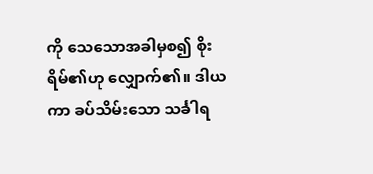ကို သေသောအခါမှစ၍ စိုးရိမ်၏ဟု လျှောက်၏။ ဒါယကာ ခပ်သိမ်းသော သင်္ခါရ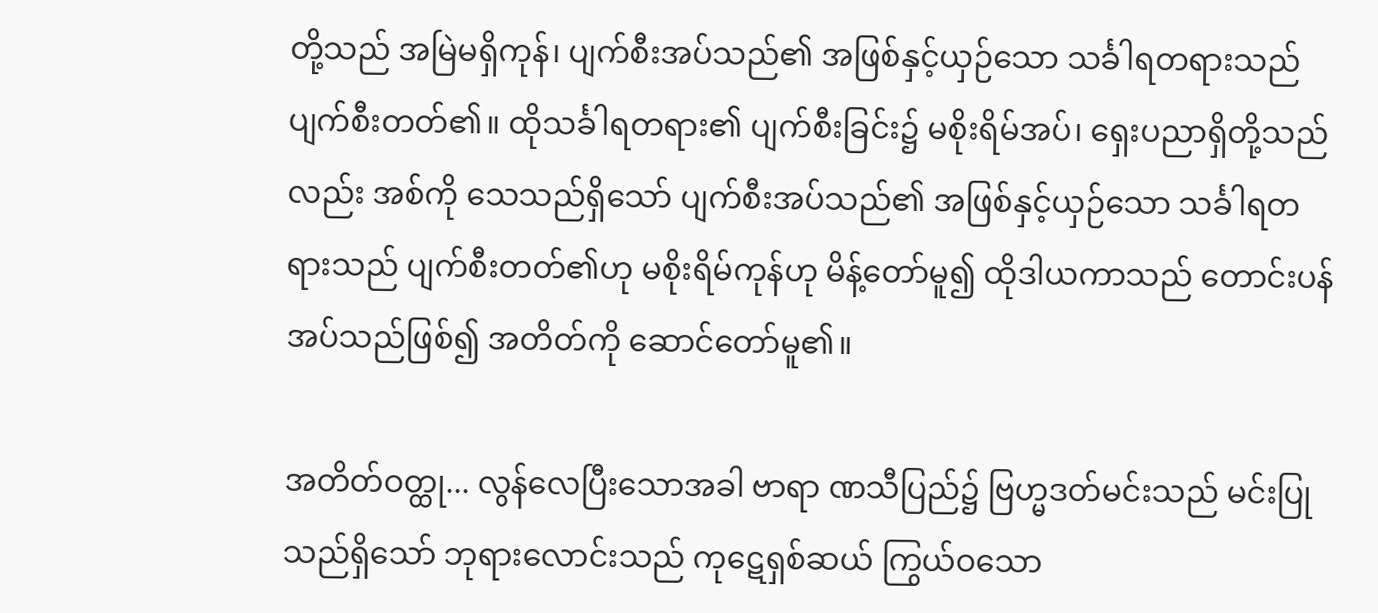တို့သည် အမြဲမရှိကုန်၊ ပျက်စီးအပ်သည်၏ အဖြစ်နှင့်ယှဉ်သော သင်္ခါရတရားသည် ပျက်စီးတတ်၏။ ထိုသင်္ခါရတရား၏ ပျက်စီးခြင်း၌ မစိုးရိမ်အပ်၊ ရှေးပညာရှိတို့သည်လည်း အစ်ကို သေသည်ရှိသော် ပျက်စီးအပ်သည်၏ အဖြစ်နှင့်ယှဉ်သော သင်္ခါရတရားသည် ပျက်စီးတတ်၏ဟု မစိုးရိမ်ကုန်ဟု မိန့်တော်မူ၍ ထိုဒါယကာသည် တောင်းပန်အပ်သည်ဖြစ်၍ အတိတ်ကို ဆောင်တော်မူ၏။

အတိတ်ဝတ္ထု... လွန်လေပြီးသောအခါ ဗာရာ ဏသီပြည်၌ ဗြဟ္မဒတ်မင်းသည် မင်းပြုသည်ရှိသော် ဘုရားလောင်းသည် ကုဋေရှစ်ဆယ် ကြွယ်ဝသော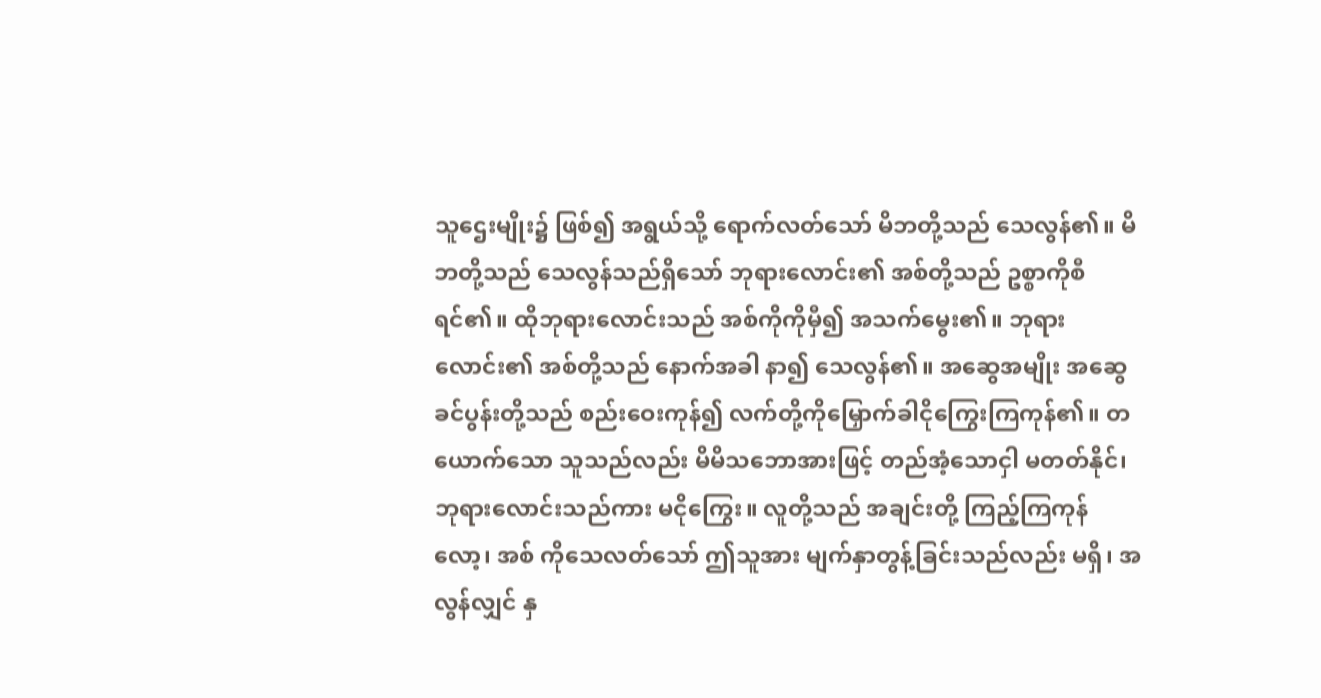သူဌေးမျိုး၌ ဖြစ်၍ အရွယ်သို့ ရောက်လတ်သော် မိဘတို့သည် သေလွန်၏။ မိဘတို့သည် သေလွန်သည်ရှိသော် ဘုရားလောင်း၏ အစ်တို့သည် ဥစ္စာကိုစီရင်၏။ ထိုဘုရားလောင်းသည် အစ်ကိုကိုမှီ၍ အသက်မွေး၏။ ဘုရားလောင်း၏ အစ်တို့သည် နောက်အခါ နာ၍ သေလွန်၏။ အဆွေအမျိုး အဆွေခင်ပွန်းတို့သည် စည်းဝေးကုန်၍ လက်တို့ကိုမြှောက်ခါငိုကြွေးကြကုန်၏။ တယောက်သော သူသည်လည်း မိမိသဘောအားဖြင့် တည်အံ့သောငှါ မတတ်နိုင်၊ ဘုရားလောင်းသည်ကား မငိုကြွေး။ လူတို့သည် အချင်းတို့ ကြည့်ကြကုန်လော့၊ အစ် ကိုသေလတ်သော် ဤသူအား မျက်နှာတွန့်ခြင်းသည်လည်း မရှိ၊ အလွန်လျှင် နှ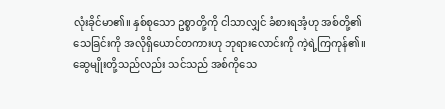လုံးခိုင်မာ၏။ နှစ်စုသော ဥစ္စာတို့ကို ငါသာလျှင် ခံစားရအံ့ဟု အစ်တို့၏ သေခြင်းကို အလိုရှိယောင်တကားဟု ဘုရားလောင်းကို ကဲ့ရဲ့ကြကုန်၏။ ဆွေမျိုးတို့သည်လည်း သင်သည် အစ်ကိုသေ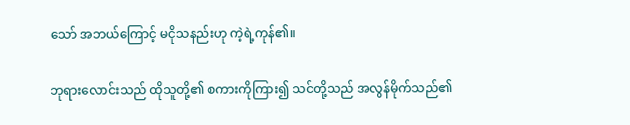သော် အဘယ်ကြောင့် မငိုသနည်းဟု ကဲ့ရဲ့ကုန်၏။

ဘုရားလောင်းသည် ထိုသူတို့၏ စကားကိုကြား၍ သင်တို့သည် အလွန်မိုက်သည်၏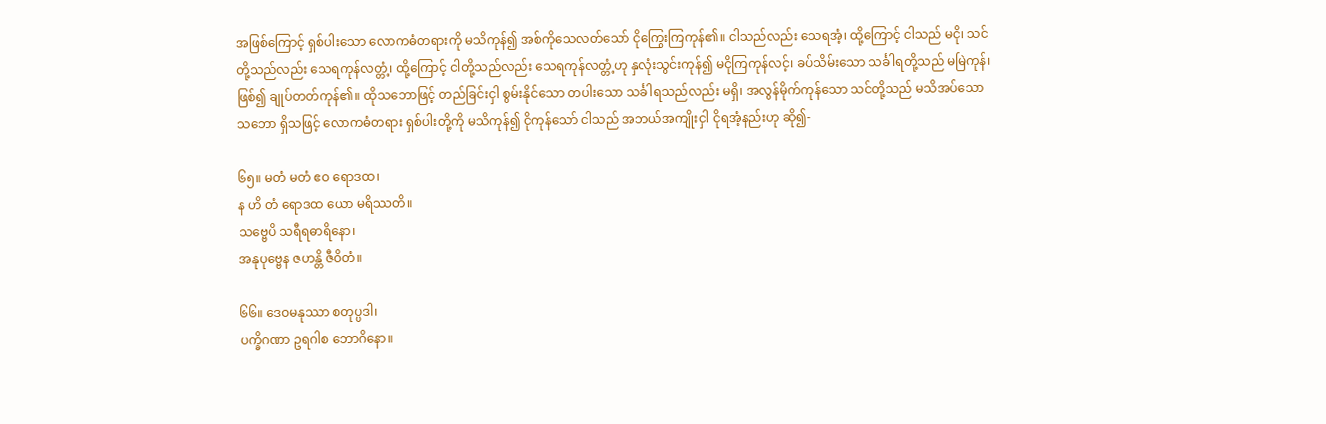အဖြစ်ကြောင့် ရှစ်ပါးသော လောကဓံတရားကို မသိကုန်၍ အစ်ကိုသေလတ်သော် ငိုကြွေးကြကုန်၏။ ငါသည်လည်း သေရအံ့၊ ထို့ကြောင့် ငါသည် မငို၊ သင်တို့သည်လည်း သေရကုန်လတ္တံ့၊ ထို့ကြောင့် ငါတို့သည်လည်း သေရကုန်လတ္တံ့ဟု နှလုံးသွင်းကုန်၍ မငိုကြကုန်လင့်၊ ခပ်သိမ်းသော သင်္ခါရတို့သည် မမြဲကုန်၊ ဖြစ်၍ ချုပ်တတ်ကုန်၏။ ထိုသဘောဖြင့် တည်ခြင်းငှါ စွမ်းနိုင်သော တပါးသော သင်္ခါရသည်လည်း မရှိ၊ အလွန်မိုက်ကုန်သော သင်တို့သည် မသိအပ်သော သဘော ရှိသဖြင့် လောကဓံတရား ရှစ်ပါးတို့ကို မသိကုန်၍ ငိုကုန်သော် ငါသည် အဘယ်အကျိုးငှါ ငိုရအံ့နည်းဟု ဆို၍-

၆၅။ မတံ မတံ ဧဝ ရောဒထ၊
န ဟိ တံ ရောဒထ ယော မရိဿတိ။
သဗ္ဗေပိ သရီရဓာရိနော၊
အနုပုဗ္ဗေန ဇဟန္တိ ဇီဝိတံ။

၆၆။ ဒေဝမနုဿာ စတုပ္ပဒါ၊
ပက္ခိဂဏာ ဥရဂါစ ဘောဂိနော။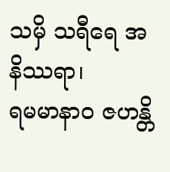သမှိ သရီရေ အနိဿရာ၊
ရမမာနာဝ ဇဟန္တိ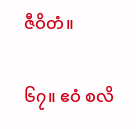ဇီဝိတံ။

၆၇။ ဧဝံ စလိ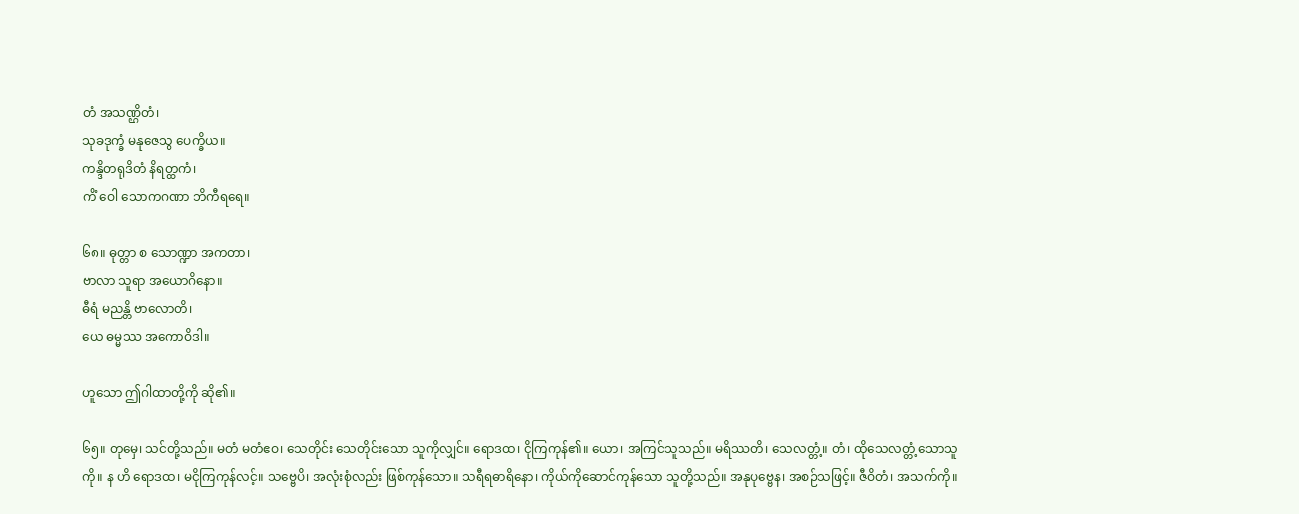တံ အသဏ္ဌိတံ၊
သုခဒုက္ခံ မနုဇေသွ ပေက္ခိယ။
ကန္ဒိတရုဒိတံ နိရတ္ထကံ၊
ကိံ ဝေါ သောကဂဏာ ဘိကီရရေ။

၆၈။ ဓုတ္တာ စ သောဏ္ဍာ အကတာ၊
ဗာလာ သူရာ အယောဂိနော။
ဓီရံ မညန္တိ ဗာလောတိ၊
ယေ ဓမ္မဿ အကောဝိဒါ။

ဟူသော ဤဂါထာတို့ကို ဆို၏။

၆၅။ တုမှေ၊ သင်တို့သည်။ မတံ မတံဧဝ၊ သေတိုင်း သေတိုင်းသော သူကိုလျှင်။ ရောဒထ၊ ငိုကြကုန်၏။ ယော၊ အကြင်သူသည်။ မရိဿတိ၊ သေလတ္တံ့။ တံ၊ ထိုသေလတ္တံ့သောသူကို။ န ဟိ ရောဒထ၊ မငိုကြကုန်လင့်။ သဗ္ဗေပိ၊ အလုံးစုံလည်း ဖြစ်ကုန်သော။ သရီရဓာရိနော၊ ကိုယ်ကိုဆောင်ကုန်သော သူတို့သည်။ အနုပုဗ္ဗေန၊ အစဉ်သဖြင့်။ ဇီဝိတံ၊ အသက်ကို။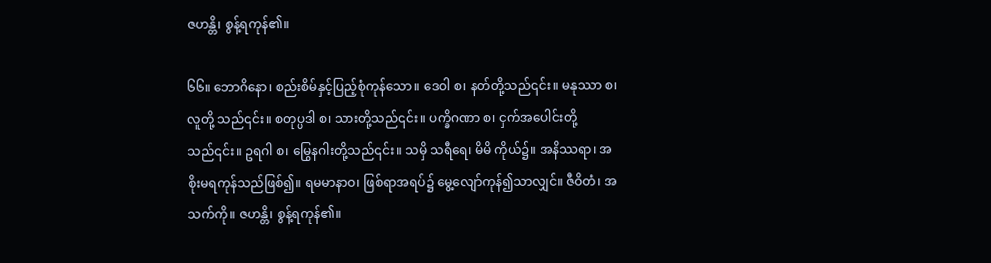ဇဟန္တိ၊ စွန့်ရကုန်၏။

၆၆။ ဘောဂိနော၊ စည်းစိမ်နှင့်ပြည့်စုံကုန်သော။ ဒေဝါ စ၊ နတ်တို့သည်၎င်း။ မနုဿာ စ၊ လူတို့ သည်၎င်း။ စတုပ္ပဒါ စ၊ သားတို့သည်၎င်း။ ပက္ခိဂဏာ စ၊ ငှက်အပေါင်းတို့သည်၎င်း။ ဥရဂါ စ၊ မြွေနဂါးတို့သည်၎င်း။ သမှိ သရီရေ၊ မိမိ ကိုယ်၌။ အနိဿရာ၊ အစိုးမရကုန်သည်ဖြစ်၍။ ရမမာနာဝ၊ ဖြစ်ရာအရပ်၌ မွေ့လျော်ကုန်၍သာလျှင်။ ဇီဝိတံ၊ အသက်ကို။ ဇဟန္တိ၊ စွန့်ရကုန်၏။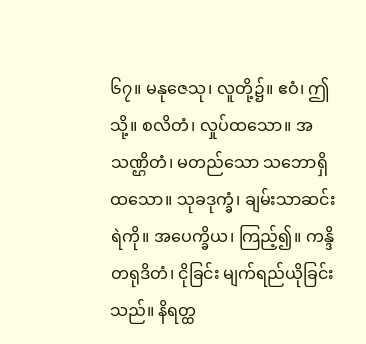၆၇။ မနုဇေသု၊ လူတို့၌။ ဧဝံ၊ ဤသို့။ စလိတံ၊ လှုပ်ထသော။ အသဏ္ဌိတံ၊ မတည်သော သဘောရှိထသော။ သုခဒုက္ခံ၊ ချမ်းသာဆင်းရဲကို။ အပေက္ခိယ၊ ကြည့်၍။ ကန္ဒိတရုဒိတံ၊ ငိုခြင်း မျက်ရည်ယိုခြင်းသည်။ နိရတ္ထ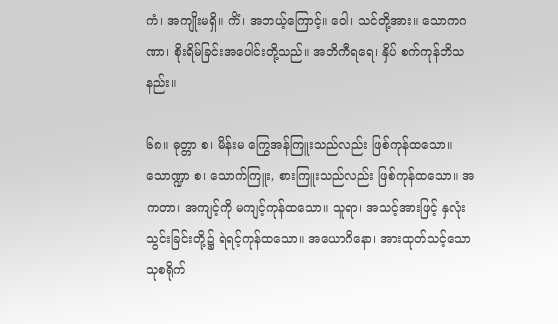ကံ၊ အကျိုးမရှိ။ ကိံ၊ အဘယ့်ကြောင့်။ ဝေါ၊ သင်တို့အား။ သောကဂဏာ၊ စိုးရိမ်ခြင်းအပေါင်းတို့သည်။ အဘိကီရရေ၊ နှိပ် စက်ကုန်ဘိသနည်း။

၆၈။ ဓုတ္တာ စ၊ မိန်းမ ကြွေအန်ကြူးသည်လည်း ဖြစ်ကုန်ထသော။ သောဏ္ဍာ စ၊ သောက်ကြူး, စားကြူးသည်လည်း ဖြစ်ကုန်ထသော။ အကတာ၊ အကျင့်ကို မကျင့်ကုန်ထသော။ သူရာ၊ အသင့်အားဖြင့် နှလုံးသွင်းခြင်းတို့၌ ရဲရင့်ကုန်ထသော။ အယောဂိနော၊ အားထုတ်သင့်သော သုစရိုက်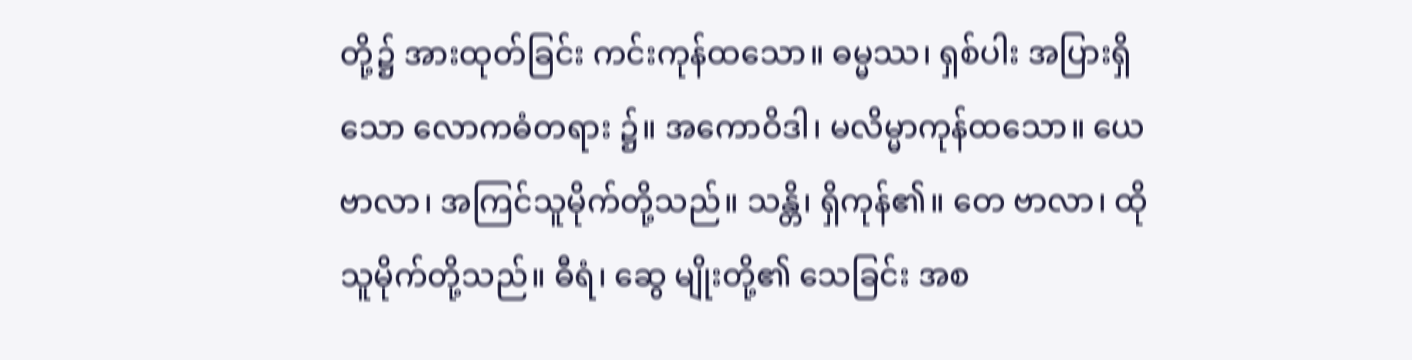တို့၌ အားထုတ်ခြင်း ကင်းကုန်ထသော။ ဓမ္မဿ၊ ရှစ်ပါး အပြားရှိသော လောကဓံတရား ၌။ အကောဝိဒါ၊ မလိမ္မာကုန်ထသော။ ယေ ဗာလာ၊ အကြင်သူမိုက်တို့သည်။ သန္တိ၊ ရှိကုန်၏။ တေ ဗာလာ၊ ထိုသူမိုက်တို့သည်။ ဓီရံ၊ ဆွေ မျိုးတို့၏ သေခြင်း အစ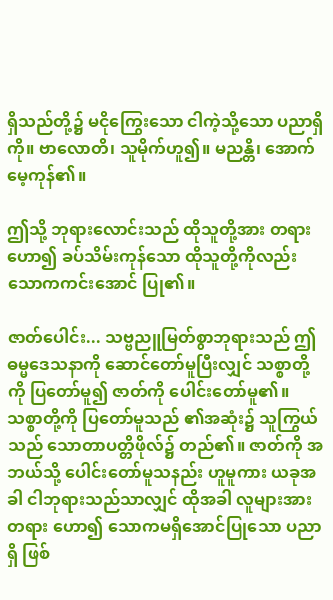ရှိသည်တို့၌ မငိုကြွေးသော ငါကဲ့သို့သော ပညာရှိကို။ ဗာလောတိ၊ သူမိုက်ဟူ၍။ မညန္တိ၊ အောက်မေ့ကုန်၏။

ဤသို့ ဘုရားလောင်းသည် ထိုသူတို့အား တရားဟော၍ ခပ်သိမ်းကုန်သော ထိုသူတို့ကိုလည်း သောကကင်းအောင် ပြု၏။

ဇာတ်ပေါင်း... သဗ္ဗညူမြတ်စွာဘုရားသည် ဤဓမ္မဒေသနာကို ဆောင်တော်မူပြီးလျှင် သစ္စာတို့ကို ပြတော်မူ၍ ဇာတ်ကို ပေါင်းတော်မူ၏။ သစ္စာတို့ကို ပြတော်မူသည် ၏အဆုံး၌ သူကြွယ်သည် သောတာပတ္တိဖိုလ်၌ တည်၏။ ဇာတ်ကို အဘယ်သို့ ပေါင်းတော်မူသနည်း ဟူမူကား ယခုအခါ ငါဘုရားသည်သာလျှင် ထိုအခါ လူများအား တရား ဟော၍ သောကမရှိအောင်ပြုသော ပညာ ရှိ ဖြစ်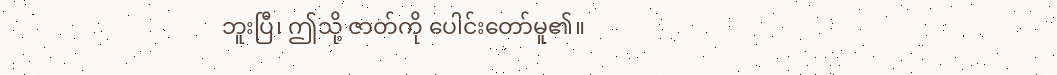ဘူးပြီ၊ ဤသို့ ဇာတ်ကို ပေါင်းတော်မူ၏။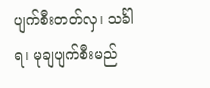ပျက်စီးတတ်လှ၊ သင်္ခါရ၊ မုချပျက်စီးမည်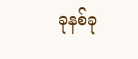ခုနစ်ခု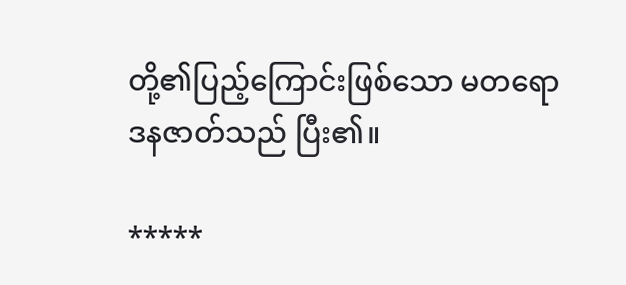တို့၏ပြည့်ကြောင်းဖြစ်သော မတရောဒနဇာတ်သည် ပြီး၏။

*****